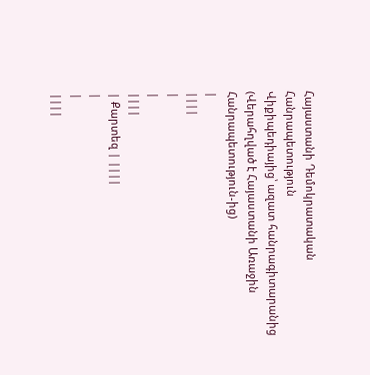Հայաստանի Դեմոկրատական Հանրապետություն
Վիքիպեդիայից՝ ազատ հանրագիտարանից
(Վերահղված է Հայաստանի Առաջին Հանրապետություն-ից)
|
||||
|
|
||||
| Քարտեզ | ||||
|
|
||||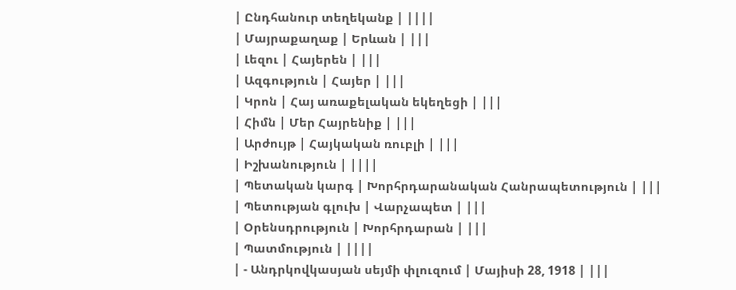| Ընդհանուր տեղեկանք | ||||
| Մայրաքաղաք | Երևան | |||
| Լեզու | Հայերեն | |||
| Ազգություն | Հայեր | |||
| Կրոն | Հայ առաքելական եկեղեցի | |||
| Հիմն | Մեր Հայրենիք | |||
| Արժույթ | Հայկական ռուբլի | |||
| Իշխանություն | ||||
| Պետական կարգ | Խորհրդարանական Հանրապետություն | |||
| Պետության գլուխ | Վարչապետ | |||
| Օրենսդրություն | Խորհրդարան | |||
| Պատմություն | ||||
| - Անդրկովկասյան սեյմի փլուզում | Մայիսի 28, 1918 | |||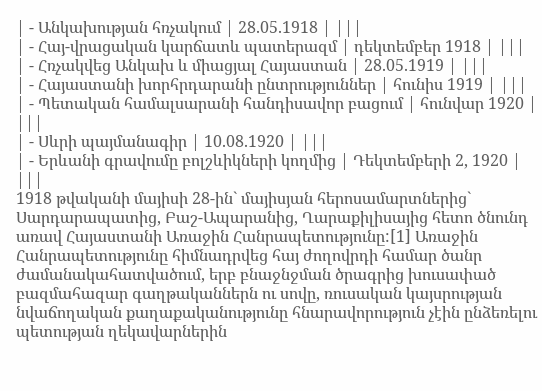| - Անկախության հռչակում | 28.05.1918 | |||
| - Հայ-վրացական կարճատև պատերազմ | դեկտեմբեր 1918 | |||
| - Հռչակվեց Անկախ և միացյալ Հայաստան | 28.05.1919 | |||
| - Հայաստանի խորհրդարանի ընտրություններ | հունիս 1919 | |||
| - Պետական համալսարանի հանդիսավոր բացում | հունվար 1920 | |||
| - Սևրի պայմանագիր | 10.08.1920 | |||
| - Երևանի գրավումը բոլշևիկների կողմից | Դեկտեմբերի 2, 1920 | |||
1918 թվականի մայիսի 28-ին` մայիսյան հերոսամարտներից` Սարդարապատից, Բաշ-Ապարանից, Ղարաքիլիսայից հետո ծնունդ առավ Հայաստանի Առաջին Հանրապետությունը:[1] Առաջին Հանրապետությունը հիմնադրվեց հայ ժողովրդի համար ծանր ժամանակահատվածում, երբ բնաջնջման ծրագրից խուսափած բազմահազար գաղթականներն ու սովը, ռուսական կայսրության նվաճողական քաղաքականությունը հնարավորություն չէին ընձեռելու պետության ղեկավարներին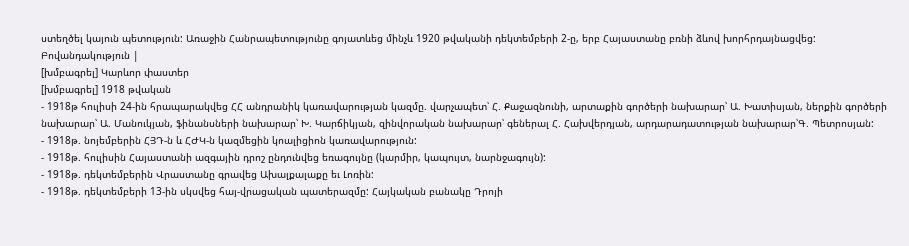ստեղծել կայուն պետություն: Առաջին Հանրապետությունը գոյատևեց մինչև 1920 թվականի դեկտեմբերի 2-ը, երբ Հայաստանը բռնի ձևով խորհրդայնացվեց:
Բովանդակություն |
[խմբագրել] Կարևոր փաստեր
[խմբագրել] 1918 թվական
- 1918թ հուլիսի 24-ին հրապարակվեց ՀՀ անդրանիկ կառավարության կազմը. վարչապետ՝ Հ. Քաջազնունի, արտաքին գործերի նախարար՝ Ա. Խատիսյան, ներքին գործերի նախարար՝ Ա. Մանուկյան, ֆինանսների նախարար՝ Խ. Կարճիկյան, զինվորական նախարար՝ գեներալ Հ. Հախվերդյան, արդարադատության նախարար՝Գ. Պետրոսյան:
- 1918թ. նոյեմբերին ՀՅԴ-ն և ՀԺԿ-ն կազմեցին կոալիցիոն կառավարություն:
- 1918թ. հուլիսին Հայաստանի ազգային դրոշ ընդունվեց եռագույնը (կարմիր, կապույտ, նարնջագույն):
- 1918թ. դեկտեմբերին Վրաստանը գրավեց Ախալքալաքը եւ Լոռին:
- 1918թ. դեկտեմբերի 13-ին սկսվեց հայ-վրացական պատերազմը: Հայկական բանակը Դրոյի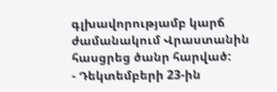գլխավորությամբ կարճ ժամանակում Վրաստանին հասցրեց ծանր հարված:
- Դեկտեմբերի 23-ին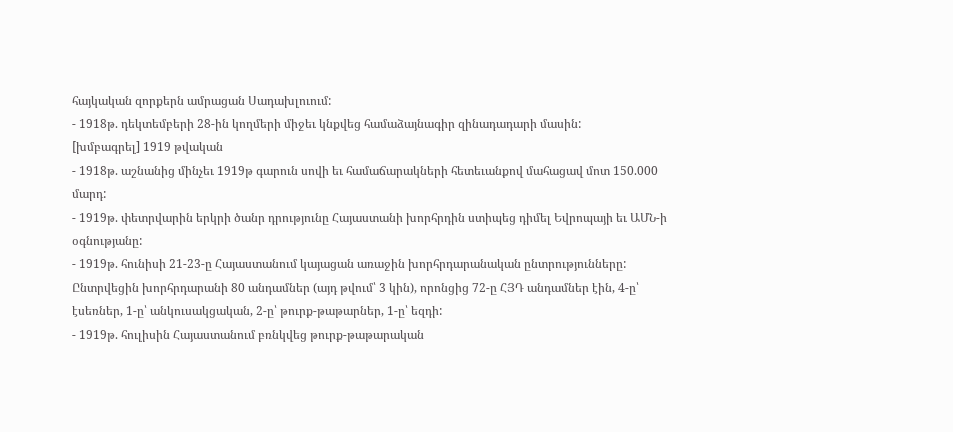հայկական զորքերն ամրացան Սադախլուում:
- 1918թ. դեկտեմբերի 28-ին կողմերի միջեւ կնքվեց համաձայնագիր զինադադարի մասին:
[խմբագրել] 1919 թվական
- 1918թ. աշնանից մինչեւ 1919թ գարուն սովի եւ համաճարակների հետեւանքով մահացավ մոտ 150.000 մարդ:
- 1919թ. փետրվարին երկրի ծանր դրությունը Հայաստանի խորհրդին ստիպեց դիմել Եվրոպայի եւ ԱՄՆ-ի օգնությանը:
- 1919թ. հունիսի 21-23-ը Հայաստանում կայացան առաջին խորհրդարանական ընտրությունները: Ընտրվեցին խորհրդարանի 80 անդամներ (այդ թվում՝ 3 կին), որոնցից 72-ը ՀՅԴ անդամներ էին, 4-ը՝ էսեռներ, 1-ը՝ անկուսակցական, 2-ը՝ թուրք-թաթարներ, 1-ը՝ եզդի:
- 1919թ. հուլիսին Հայաստանում բռնկվեց թուրք-թաթարական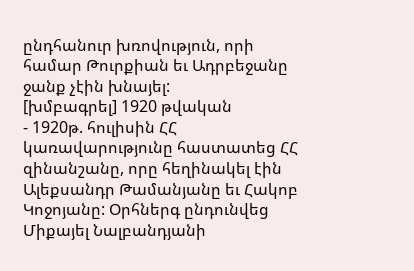ընդհանուր խռովություն, որի համար Թուրքիան եւ Ադրբեջանը ջանք չէին խնայել:
[խմբագրել] 1920 թվական
- 1920թ. հուլիսին ՀՀ կառավարությունը հաստատեց ՀՀ զինանշանը, որը հեղինակել էին Ալեքսանդր Թամանյանը եւ Հակոբ Կոջոյանը: Օրհներգ ընդունվեց Միքայել Նալբանդյանի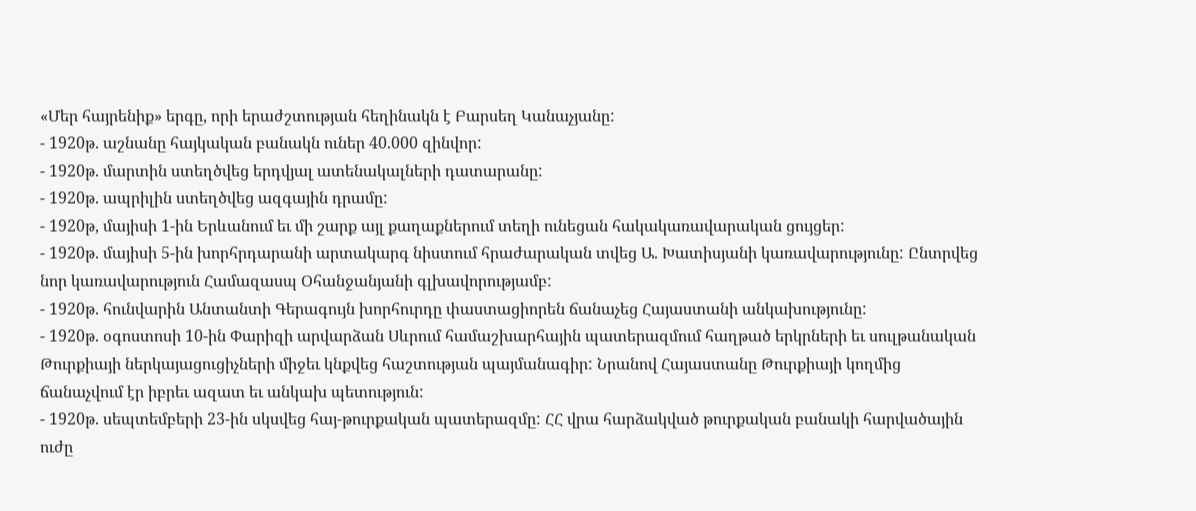«Մեր հայրենիք» երգը, որի երաժշտության հեղինակն է Բարսեղ Կանաչյանը:
- 1920թ. աշնանը հայկական բանակն ուներ 40.000 զինվոր:
- 1920թ. մարտին ստեղծվեց երդվյալ ատենակալների դատարանը:
- 1920թ. ապրիլին ստեղծվեց ազգային դրամը:
- 1920թ, մայիսի 1-ին Երևանում եւ մի շարք այլ քաղաքներում տեղի ունեցան հակակառավարական ցույցեր:
- 1920թ. մայիսի 5-ին խորհրդարանի արտակարգ նիստում հրաժարական տվեց Ա. Խատիսյանի կառավարությունը: Ընտրվեց նոր կառավարություն Համազասպ Օհանջանյանի գլխավորությամբ:
- 1920թ. հունվարին Անտանտի Գերագույն խորհուրդը փաստացիորեն ճանաչեց Հայաստանի անկախությունը:
- 1920թ. օգոստոսի 10-ին Փարիզի արվարձան Սևրում համաշխարհային պատերազմում հաղթած երկրների եւ սուլթանական Թուրքիայի ներկայացուցիչների միջեւ կնքվեց հաշտության պայմանագիր: Նրանով Հայաստանը Թուրքիայի կողմից ճանաչվում էր իբրեւ ազատ եւ անկախ պետություն:
- 1920թ. սեպտեմբերի 23-ին սկսվեց հայ-թուրքական պատերազմը: ՀՀ վրա հարձակված թուրքական բանակի հարվածային ուժը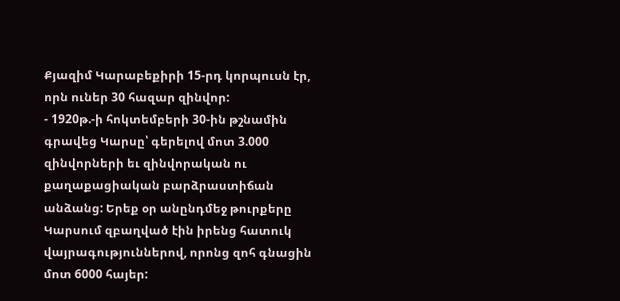Քյազիմ Կարաբեքիրի 15-րդ կորպուսն էր, որն ուներ 30 հազար զինվոր:
- 1920թ.-ի հոկտեմբերի 30-ին թշնամին գրավեց Կարսը՝ գերելով մոտ 3.000 զինվորների եւ զինվորական ու քաղաքացիական բարձրաստիճան անձանց: Երեք օր անընդմեջ թուրքերը Կարսում զբաղված էին իրենց հատուկ վայրագություններով, որոնց զոհ գնացին մոտ 6000 հայեր: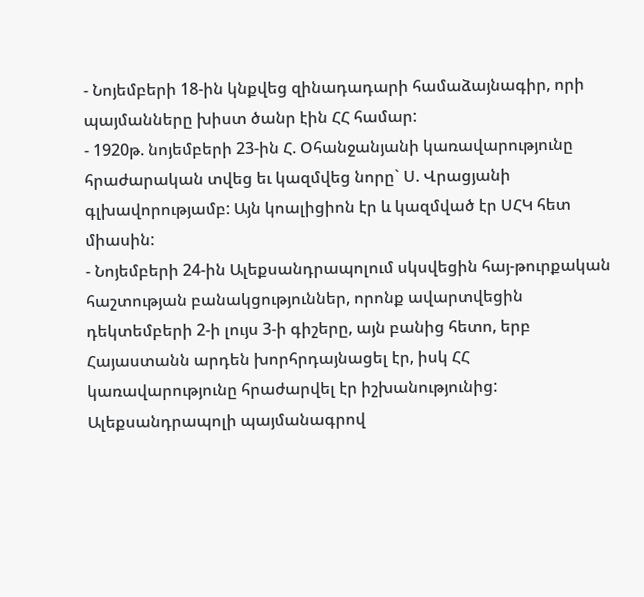- Նոյեմբերի 18-ին կնքվեց զինադադարի համաձայնագիր, որի պայմանները խիստ ծանր էին ՀՀ համար:
- 1920թ. նոյեմբերի 23-ին Հ. Օհանջանյանի կառավարությունը հրաժարական տվեց եւ կազմվեց նորը` Ս. Վրացյանի գլխավորությամբ: Այն կոալիցիոն էր և կազմված էր ՍՀԿ հետ միասին:
- Նոյեմբերի 24-ին Ալեքսանդրապոլում սկսվեցին հայ-թուրքական հաշտության բանակցություններ, որոնք ավարտվեցին դեկտեմբերի 2-ի լույս 3-ի գիշերը, այն բանից հետո, երբ Հայաստանն արդեն խորհրդայնացել էր, իսկ ՀՀ կառավարությունը հրաժարվել էր իշխանությունից: Ալեքսանդրապոլի պայմանագրով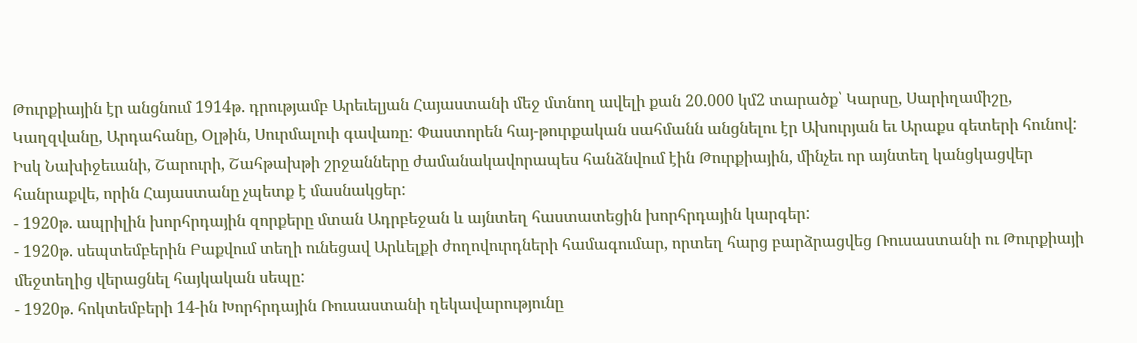Թուրքիային էր անցնում 1914թ. դրությամբ Արեւելյան Հայաստանի մեջ մտնող ավելի քան 20.000 կմ2 տարածք՝ Կարսը, Սարիղամիշը, Կաղզվանը, Արդահանը, Օլթին, Սուրմալուի գավառը: Փաստորեն հայ-թուրքական սահմանն անցնելու էր Ախուրյան եւ Արաքս գետերի հունով: Իսկ Նախիջեւանի, Շարուրի, Շահթախթի շրջանները ժամանակավորապես հանձնվում էին Թուրքիային, մինչեւ որ այնտեղ կանցկացվեր հանրաքվե, որին Հայաստանը չպետք է մասնակցեր:
- 1920թ. ապրիլին խորհրդային զորքերը մտան Ադրբեջան և այնտեղ հաստատեցին խորհրդային կարգեր:
- 1920թ. սեպտեմբերին Բաքվում տեղի ունեցավ Արևելքի ժողովուրդների համագումար, որտեղ հարց բարձրացվեց Ռուսաստանի ու Թուրքիայի մեջտեղից վերացնել հայկական սեպը:
- 1920թ. հոկտեմբերի 14-ին Խորհրդային Ռուսաստանի ղեկավարությունը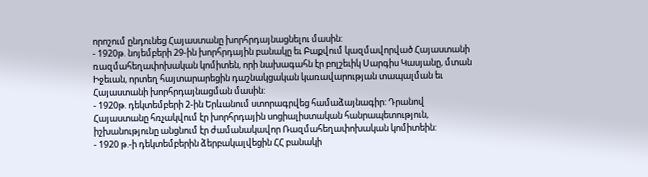որոշում ընդունեց Հայաստանը խորհրդայնացնելու մասին:
- 1920թ. նոյեմբերի 29-ին խորհրդային բանակը եւ Բաքվում կազմավորված Հայաստանի ռազմահեղափոխական կոմիտեն, որի նախագահն էր բոլշեւիկ Սարգիս Կասյանը, մտան Իջեւան, որտեղ հայտարարեցին դաշնակցական կառավարության տապալման եւ Հայաստանի խորհրդայնացման մասին:
- 1920թ. դեկտեմբերի 2-ին Երևանում ստորագրվեց համաձայնագիր: Դրանով Հայաստանը հռչակվում էր խորհրդային սոցիալիստական հանրապետություն, իշխանությունը անցնում էր ժամանակավոր Ռազմահեղափոխական կոմիտեին:
- 1920 թ.-ի դեկտեմբերին ձերբակալվեցին ՀՀ բանակի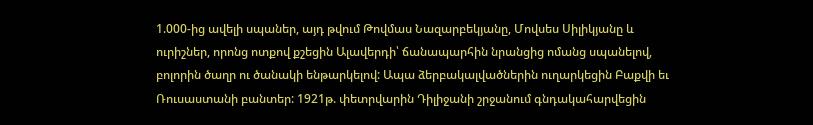1.000-ից ավելի սպաներ, այդ թվում Թովմաս Նազարբեկյանը, Մովսես Սիլիկյանը և ուրիշներ, որոնց ոտքով քշեցին Ալավերդի՝ ճանապարհին նրանցից ոմանց սպանելով, բոլորին ծաղր ու ծանակի ենթարկելով: Ապա ձերբակալվածներին ուղարկեցին Բաքվի եւ Ռուսաստանի բանտեր: 1921թ. փետրվարին Դիլիջանի շրջանում գնդակահարվեցին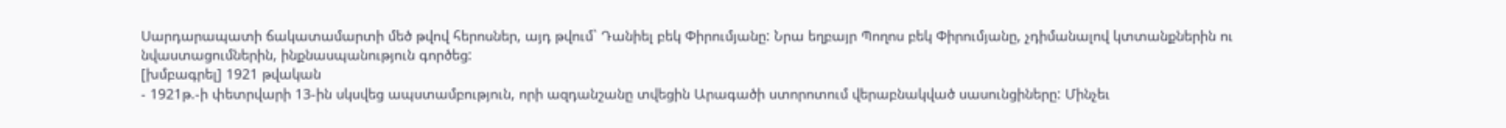Սարդարապատի ճակատամարտի մեծ թվով հերոսներ, այդ թվում` Դանիել բեկ Փիրումյանը: Նրա եղբայր Պողոս բեկ Փիրումյանը, չդիմանալով կտտանքներին ու նվաստացումներին, ինքնասպանություն գործեց:
[խմբագրել] 1921 թվական
- 1921թ.-ի փետրվարի 13-ին սկսվեց ապստամբություն, որի ազդանշանը տվեցին Արագածի ստորոտում վերաբնակված սասունցիները: Մինչեւ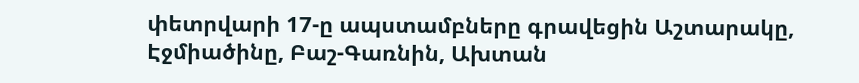փետրվարի 17-ը ապստամբները գրավեցին Աշտարակը, Էջմիածինը, Բաշ-Գառնին, Ախտան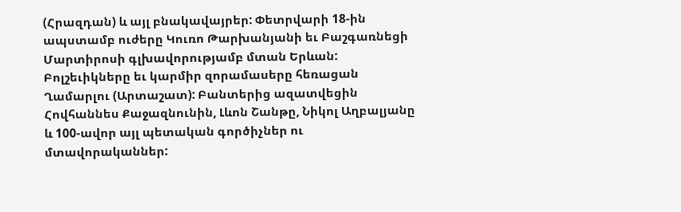(Հրազդան) և այլ բնակավայրեր: Փետրվարի 18-ին ապստամբ ուժերը Կուռո Թարխանյանի եւ Բաշգառնեցի Մարտիրոսի գլխավորությամբ մտան Երևան: Բոլշեւիկները եւ կարմիր զորամասերը հեռացան Ղամարլու (Արտաշատ): Բանտերից ազատվեցին Հովհաննես Քաջազնունին, Լևոն Շանթը, Նիկոլ Աղբալյանը և 100-ավոր այլ պետական գործիչներ ու մտավորականներ: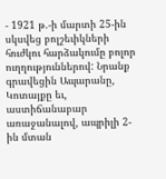- 1921 թ.-ի մարտի 25-ին սկսվեց բոլշեւիկների հուժկու հարձակումը բոլոր ուղղություններով: Նրանք գրավեցին Ապարանը, Կոտայքը եւ, աստիճանաբար առաջանալով, ապրիլի 2-ին մտան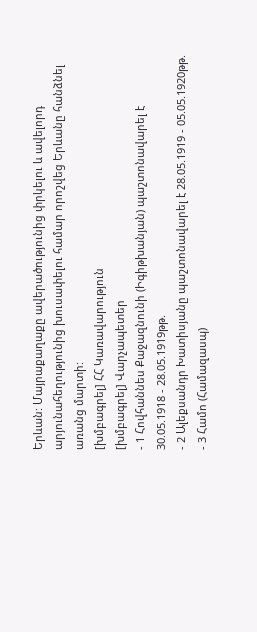Երևան: Մայրաքաղաքը ավերածությունից փրկելու և ավելորդ արյունահեղությունից խուսափելու համար որոշվեց Երևանը հանձնել առանց մարտի:
[խմբագրել] ՀՀ Կառավարություն
[խմբագրել] Վարչապետեր
- 1 Հովհաննես Քաջազնունի (Իգիթխանյան) պաշտոնավարել է 30.05.1918 - 28.05.1919թթ.
- 2 Ալեքսանդր Խատիսյանը պաշտոնավարել է 28.05.1919 - 05.05.1920թթ.
- 3 Համո (Համազասպ)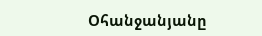Օհանջանյանը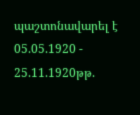պաշտոնավարել է 05.05.1920 - 25.11.1920թթ.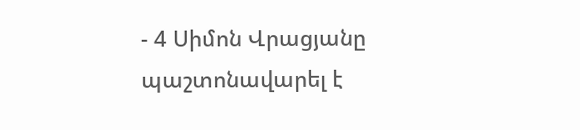- 4 Սիմոն Վրացյանը պաշտոնավարել է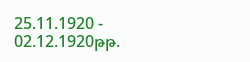25.11.1920 - 02.12.1920թթ.